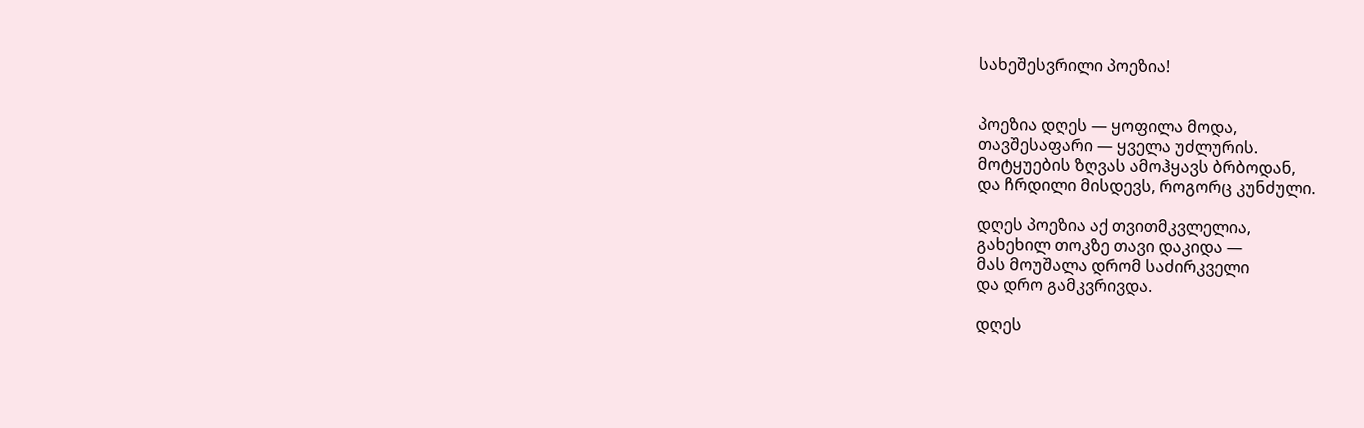სახეშესვრილი პოეზია!


პოეზია დღეს — ყოფილა მოდა,
თავშესაფარი — ყველა უძლურის.
მოტყუების ზღვას ამოჰყავს ბრბოდან,
და ჩრდილი მისდევს, როგორც კუნძული.

დღეს პოეზია აქ თვითმკვლელია,
გახეხილ თოკზე თავი დაკიდა —
მას მოუშალა დრომ საძირკველი
და დრო გამკვრივდა.

დღეს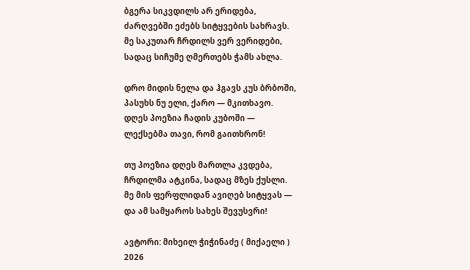ბგერა სიკვდილს არ ერიდება,
ძარღვებში ეძებს სიტყვების სახრავს.
მე საკუთარ ჩრდილს ვერ ვერიდები,
სადაც სიჩუმე ღმერთებს ჭამს ახლა.

დრო მიდის ნელა და ჰგავს კუს ბრბოში,
პასუხს ნუ ელი, ქარო — მკითხავო.
დღეს პოეზია ჩადის კუბოში —
ლექსებმა თავი, რომ გაითხრონ!

თუ პოეზია დღეს მართლა კვდება,
ჩრდილმა ატკინა, სადაც მზეს ქუსლი.
მე მის ფერფლიდან ავიღებ სიტყვას —
და ამ სამყაროს სახეს შევუსვრი!

ავტორი: მიხეილ ჭიჭინაძე ( მიქაელი )
2026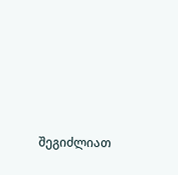შეგიძლიათ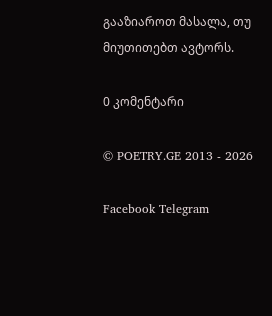გააზიაროთ მასალა, თუ მიუთითებთ ავტორს.

0 კომენტარი

© POETRY.GE 2013 - 2026

Facebook Telegram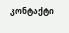კონტაქტი